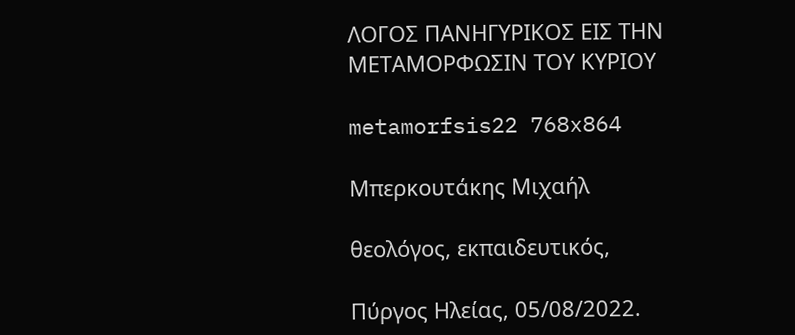ΛΟΓΟΣ ΠΑΝΗΓΥΡΙΚΟΣ ΕΙΣ ΤΗΝ ΜΕΤΑΜΟΡΦΩΣΙΝ ΤΟΥ ΚΥΡΙΟΥ

metamorfsis22 768x864

Μπερκουτάκης Μιχαήλ

θεολόγος, εκπαιδευτικός,

Πύργος Ηλείας, 05/08/2022.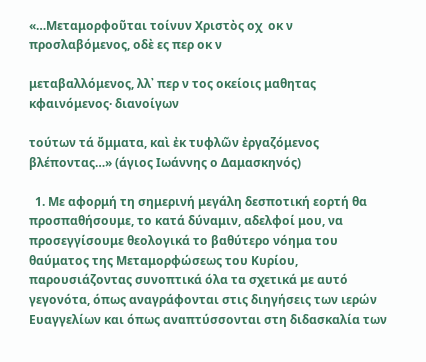«…Μεταμορφοῦται τοίνυν Χριστὸς οχ  οκ ν προσλαβόμενος, οδὲ ες περ οκ ν

μεταβαλλόμενος, λλ᾽ περ ν τος οκείοις μαθητας κφαινόμενος· διανοίγων

τούτων τά ὄμματα, καὶ ἐκ τυφλῶν ἐργαζόμενος βλέποντας…» (άγιος Ιωάννης ο Δαμασκηνός)

  1. Με αφορμή τη σημερινή μεγάλη δεσποτική εορτή θα προσπαθήσουμε, το κατά δύναμιν, αδελφοί μου, να προσεγγίσουμε θεολογικά το βαθύτερο νόημα του θαύματος της Μεταμορφώσεως του Κυρίου, παρουσιάζοντας συνοπτικά όλα τα σχετικά με αυτό γεγονότα, όπως αναγράφονται στις διηγήσεις των ιερών Ευαγγελίων και όπως αναπτύσσονται στη διδασκαλία των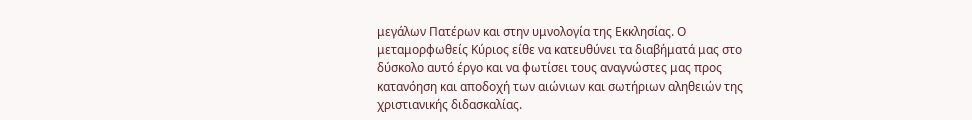μεγάλων Πατέρων και στην υμνολογία της Εκκλησίας. Ο μεταμορφωθείς Κύριος είθε να κατευθύνει τα διαβήματά μας στο δύσκολο αυτό έργο και να φωτίσει τους αναγνώστες μας προς κατανόηση και αποδοχή των αιώνιων και σωτήριων αληθειών της χριστιανικής διδασκαλίας.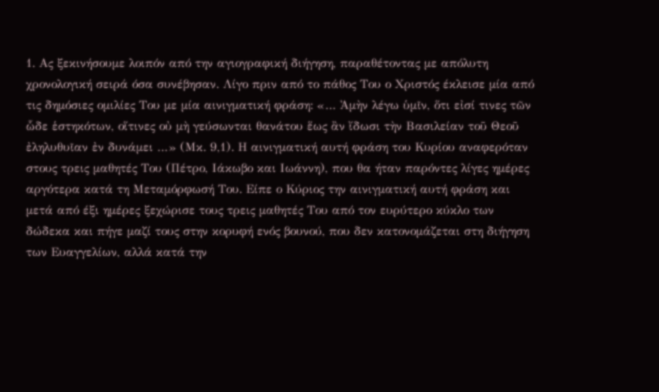1. Ας ξεκινήσουμε λοιπόν από την αγιογραφική διήγηση, παραθέτοντας με απόλυτη χρονολογική σειρά όσα συνέβησαν. Λίγο πριν από το πάθος Του ο Χριστός έκλεισε μία από τις δημόσιες ομιλίες Του με μία αινιγματική φράση: «… Ἀμὴν λέγω ὑμῖν, ὅτι εἰσί τινες τῶν ὧδε ἑστηκότων, οἵτινες οὐ μὴ γεύσωνται θανάτου ἕως ἂν ἴδωσι τὴν Βασιλείαν τοῦ Θεοῦ ἐληλυθυῖαν ἐν δυνάμει …» (Μκ. 9,1). Η αινιγματική αυτή φράση του Κυρίου αναφερόταν στους τρεις μαθητές Του (Πέτρο, Ιάκωβο και Ιωάννη), που θα ήταν παρόντες λίγες ημέρες αργότερα κατά τη Μεταμόρφωσή Του. Είπε ο Κύριος την αινιγματική αυτή φράση και μετά από έξι ημέρες ξεχώρισε τους τρεις μαθητές Του από τον ευρύτερο κύκλο των δώδεκα και πήγε μαζί τους στην κορυφή ενός βουνού, που δεν κατονομάζεται στη διήγηση των Ευαγγελίων, αλλά κατά την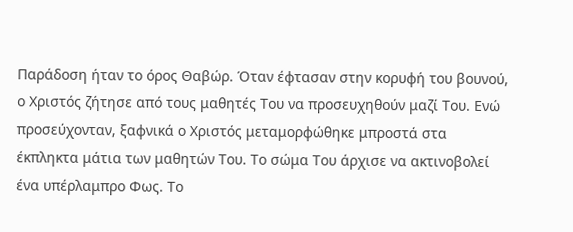Παράδοση ήταν το όρος Θαβώρ. Όταν έφτασαν στην κορυφή του βουνού, ο Χριστός ζήτησε από τους μαθητές Του να προσευχηθούν μαζί Του. Ενώ προσεύχονταν, ξαφνικά ο Χριστός μεταμορφώθηκε μπροστά στα έκπληκτα μάτια των μαθητών Του. Το σώμα Του άρχισε να ακτινοβολεί ένα υπέρλαμπρο Φως. Το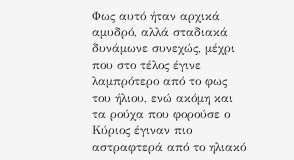Φως αυτό ήταν αρχικά αμυδρό, αλλά σταδιακά δυνάμωνε συνεχώς, μέχρι που στο τέλος έγινε λαμπρότερο από το φως του ήλιου, ενώ ακόμη και τα ρούχα που φορούσε ο Κύριος έγιναν πιο αστραφτερά από το ηλιακό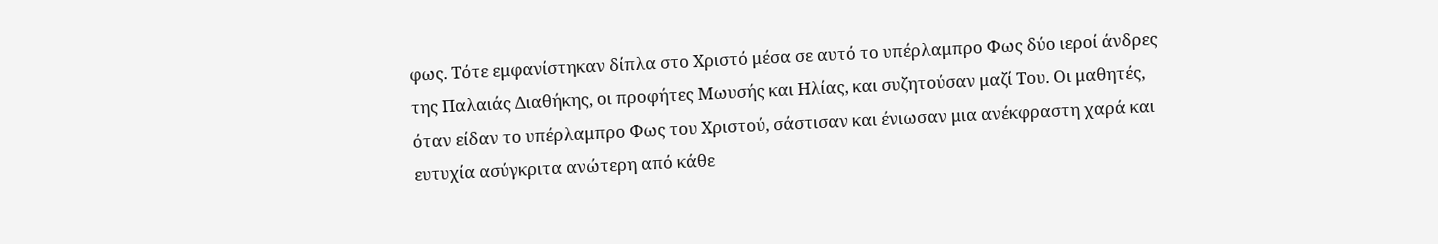φως. Τότε εμφανίστηκαν δίπλα στο Χριστό μέσα σε αυτό το υπέρλαμπρο Φως δύο ιεροί άνδρες της Παλαιάς Διαθήκης, οι προφήτες Μωυσής και Ηλίας, και συζητούσαν μαζί Του. Οι μαθητές, όταν είδαν το υπέρλαμπρο Φως του Χριστού, σάστισαν και ένιωσαν μια ανέκφραστη χαρά και ευτυχία ασύγκριτα ανώτερη από κάθε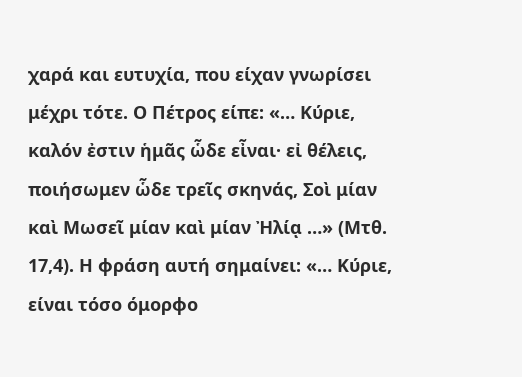χαρά και ευτυχία, που είχαν γνωρίσει μέχρι τότε. Ο Πέτρος είπε: «… Κύριε, καλόν ἐστιν ἡμᾶς ὧδε εἶναι· εἰ θέλεις, ποιήσωμεν ὧδε τρεῖς σκηνάς, Σοὶ μίαν καὶ Μωσεῖ μίαν καὶ μίαν Ἠλίᾳ …» (Μτθ. 17,4). Η φράση αυτή σημαίνει: «… Κύριε, είναι τόσο όμορφο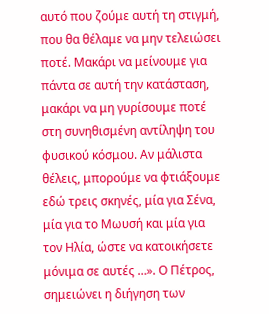αυτό που ζούμε αυτή τη στιγμή, που θα θέλαμε να μην τελειώσει ποτέ. Μακάρι να μείνουμε για πάντα σε αυτή την κατάσταση, μακάρι να μη γυρίσουμε ποτέ στη συνηθισμένη αντίληψη του φυσικού κόσμου. Αν μάλιστα θέλεις, μπορούμε να φτιάξουμε εδώ τρεις σκηνές, μία για Σένα, μία για το Μωυσή και μία για τον Ηλία, ώστε να κατοικήσετε μόνιμα σε αυτές …». Ο Πέτρος, σημειώνει η διήγηση των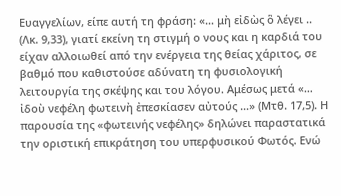Ευαγγελίων, είπε αυτή τη φράση: «… μὴ εἰδὼς ὃ λέγει .. (Λκ. 9,33), γιατί εκείνη τη στιγμή ο νους και η καρδιά του είχαν αλλοιωθεί από την ενέργεια της θείας χάριτος, σε βαθμό που καθιστούσε αδύνατη τη φυσιολογική λειτουργία της σκέψης και του λόγου. Αμέσως μετά «… ἰδοὺ νεφέλη φωτεινὴ ἐπεσκίασεν αὐτούς …» (Μτθ. 17,5). Η παρουσία της «φωτεινής νεφέλης» δηλώνει παραστατικά την οριστική επικράτηση του υπερφυσικού Φωτός. Ενώ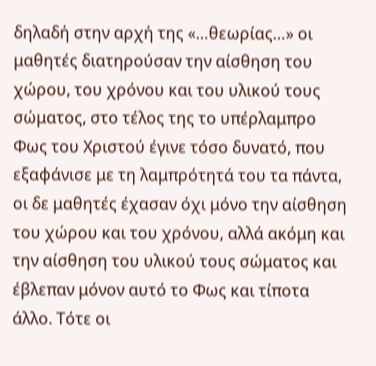δηλαδή στην αρχή της «…θεωρίας…» οι μαθητές διατηρούσαν την αίσθηση του χώρου, του χρόνου και του υλικού τους σώματος, στο τέλος της το υπέρλαμπρο Φως του Χριστού έγινε τόσο δυνατό, που εξαφάνισε με τη λαμπρότητά του τα πάντα, οι δε μαθητές έχασαν όχι μόνο την αίσθηση του χώρου και του χρόνου, αλλά ακόμη και την αίσθηση του υλικού τους σώματος και έβλεπαν μόνον αυτό το Φως και τίποτα άλλο. Τότε οι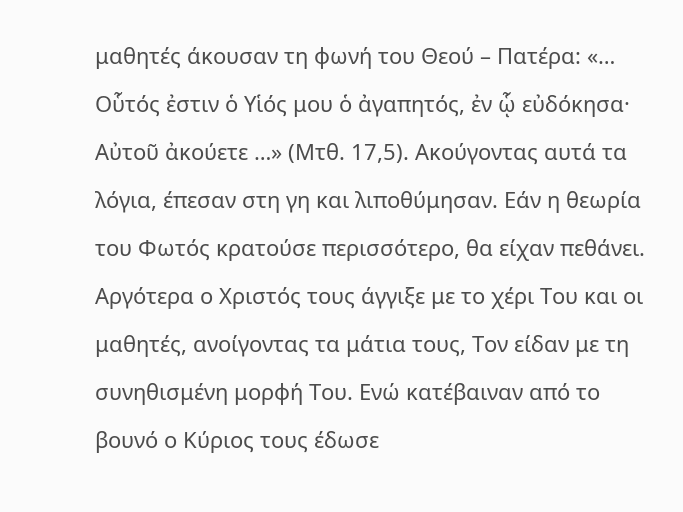μαθητές άκουσαν τη φωνή του Θεού – Πατέρα: «… Οὗτός ἐστιν ὁ Υἱός μου ὁ ἀγαπητός, ἐν ᾧ εὐδόκησα· Αὐτοῦ ἀκούετε …» (Μτθ. 17,5). Ακούγοντας αυτά τα λόγια, έπεσαν στη γη και λιποθύμησαν. Εάν η θεωρία του Φωτός κρατούσε περισσότερο, θα είχαν πεθάνει. Αργότερα ο Χριστός τους άγγιξε με το χέρι Του και οι μαθητές, ανοίγοντας τα μάτια τους, Τον είδαν με τη συνηθισμένη μορφή Του. Ενώ κατέβαιναν από το βουνό ο Κύριος τους έδωσε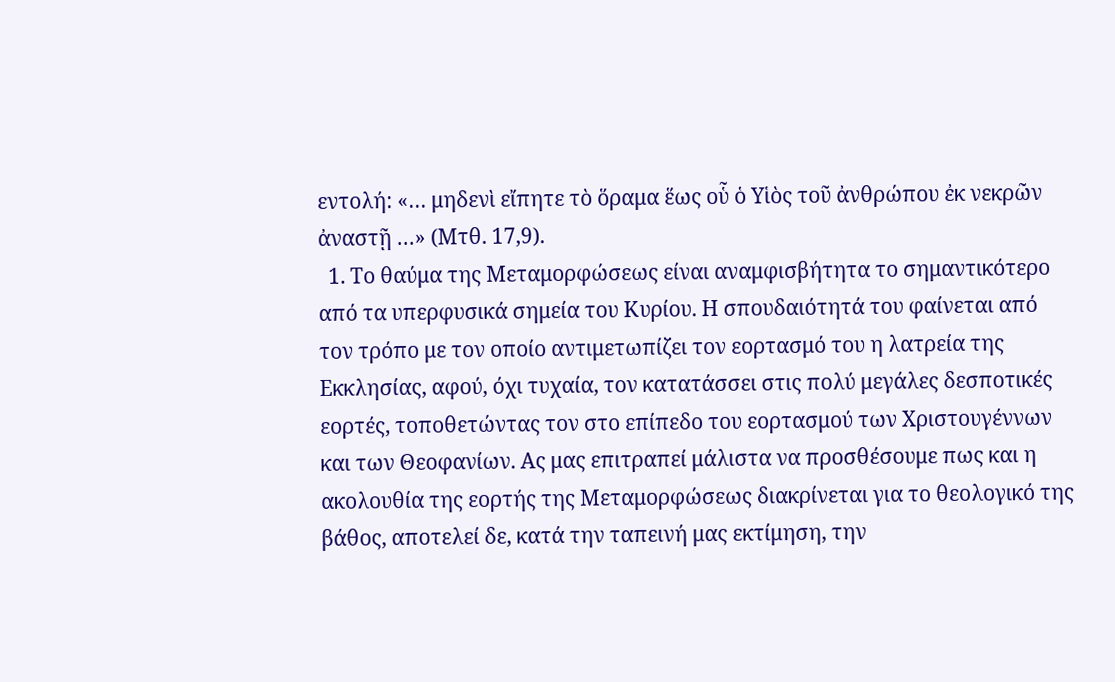εντολή: «… μηδενὶ εἴπητε τὸ ὅραμα ἕως οὗ ὁ Υἱὸς τοῦ ἀνθρώπου ἐκ νεκρῶν ἀναστῇ …» (Μτθ. 17,9).
  1. Το θαύμα της Μεταμορφώσεως είναι αναμφισβήτητα το σημαντικότερο από τα υπερφυσικά σημεία του Κυρίου. Η σπουδαιότητά του φαίνεται από τον τρόπο με τον οποίο αντιμετωπίζει τον εορτασμό του η λατρεία της Εκκλησίας, αφού, όχι τυχαία, τον κατατάσσει στις πολύ μεγάλες δεσποτικές εορτές, τοποθετώντας τον στο επίπεδο του εορτασμού των Χριστουγέννων και των Θεοφανίων. Ας μας επιτραπεί μάλιστα να προσθέσουμε πως και η ακολουθία της εορτής της Μεταμορφώσεως διακρίνεται για το θεολογικό της βάθος, αποτελεί δε, κατά την ταπεινή μας εκτίμηση, την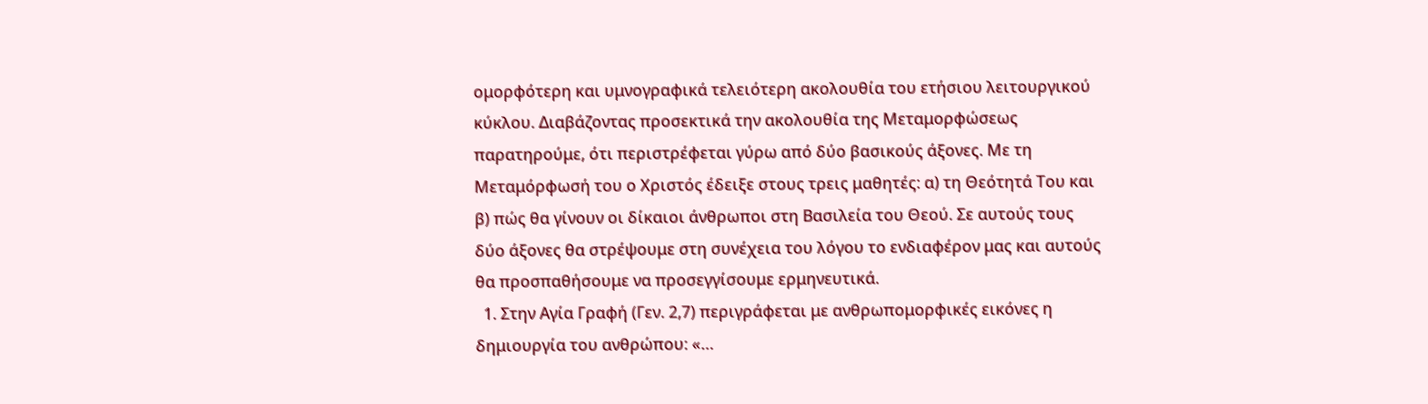ομορφότερη και υμνογραφικά τελειότερη ακολουθία του ετήσιου λειτουργικού κύκλου. Διαβάζοντας προσεκτικά την ακολουθία της Μεταμορφώσεως παρατηρούμε, ότι περιστρέφεται γύρω από δύο βασικούς άξονες. Με τη Μεταμόρφωσή του ο Χριστός έδειξε στους τρεις μαθητές: α) τη Θεότητά Του και β) πώς θα γίνουν οι δίκαιοι άνθρωποι στη Βασιλεία του Θεού. Σε αυτούς τους δύο άξονες θα στρέψουμε στη συνέχεια του λόγου το ενδιαφέρον μας και αυτούς θα προσπαθήσουμε να προσεγγίσουμε ερμηνευτικά.
  1. Στην Αγία Γραφή (Γεν. 2,7) περιγράφεται με ανθρωπομορφικές εικόνες η δημιουργία του ανθρώπου: «…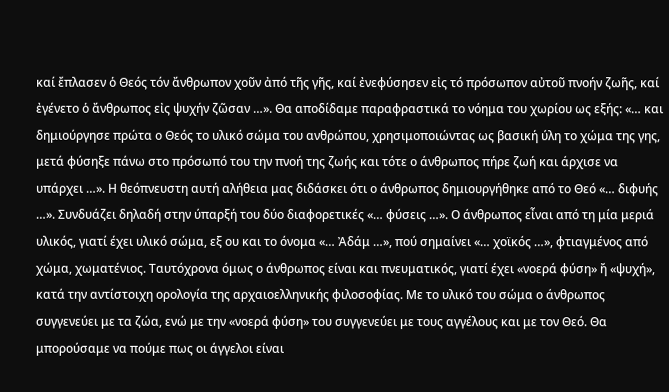καί ἔπλασεν ὁ Θεός τόν ἄνθρωπον χοῦν ἀπό τῆς γῆς, καί ἐνεφύσησεν εἰς τό πρόσωπον αὐτοῦ πνοήν ζωῆς, καί ἐγένετο ὁ ἄνθρωπος εἰς ψυχήν ζῶσαν …». Θα αποδίδαμε παραφραστικά το νόημα του χωρίου ως εξής: «… και δημιούργησε πρώτα ο Θεός το υλικό σώμα του ανθρώπου, χρησιμοποιώντας ως βασική ύλη το χώμα της γης, μετά φύσηξε πάνω στο πρόσωπό του την πνοή της ζωής και τότε ο άνθρωπος πήρε ζωή και άρχισε να υπάρχει …». Η θεόπνευστη αυτή αλήθεια μας διδάσκει ότι ο άνθρωπος δημιουργήθηκε από το Θεό «… διφυής …». Συνδυάζει δηλαδή στην ύπαρξή του δύο διαφορετικές «… φύσεις …». Ο άνθρωπος εἶναι από τη μία μεριά υλικός, γιατί έχει υλικό σώμα, εξ ου και το όνομα «… Ἀδάμ …», πού σημαίνει «… χοϊκός …», φτιαγμένος από χώμα, χωματένιος. Ταυτόχρονα όμως ο άνθρωπος είναι και πνευματικός, γιατί έχει «νοερά φύση» ἤ «ψυχή», κατά την αντίστοιχη ορολογία της αρχαιοελληνικής φιλοσοφίας. Με το υλικό του σώμα ο άνθρωπος συγγενεύει με τα ζώα, ενώ με την «νοερά φύση» του συγγενεύει με τους αγγέλους και με τον Θεό. Θα μπορούσαμε να πούμε πως οι άγγελοι είναι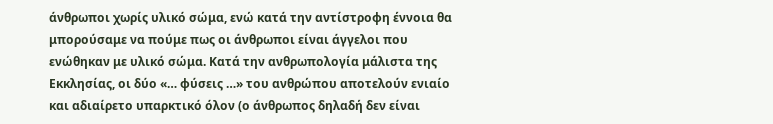άνθρωποι χωρίς υλικό σώμα, ενώ κατά την αντίστροφη έννοια θα μπορούσαμε να πούμε πως οι άνθρωποι είναι άγγελοι που ενώθηκαν με υλικό σώμα. Κατά την ανθρωπολογία μάλιστα της Εκκλησίας, οι δύο «… φύσεις …» του ανθρώπου αποτελούν ενιαίο και αδιαίρετο υπαρκτικό όλον (ο άνθρωπος δηλαδή δεν είναι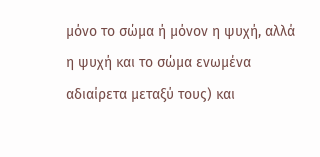μόνο το σώμα ή μόνον η ψυχή, αλλά η ψυχή και το σώμα ενωμένα αδιαίρετα μεταξύ τους) και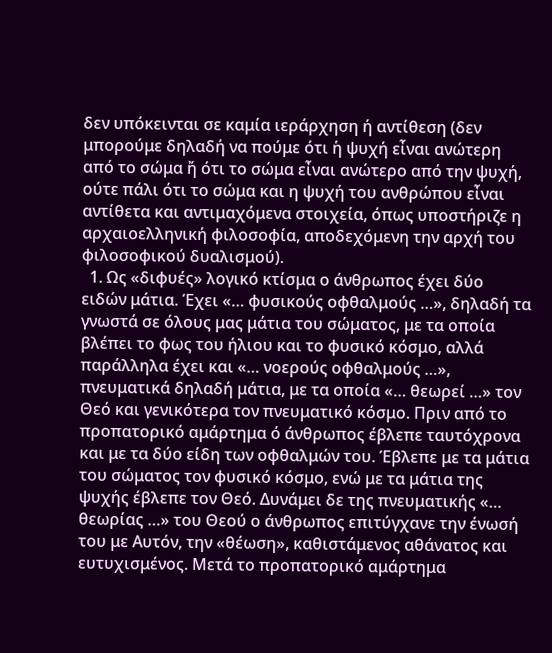δεν υπόκεινται σε καμία ιεράρχηση ή αντίθεση (δεν μπορούμε δηλαδή να πούμε ότι ἡ ψυχή εἶναι ανώτερη από το σώμα ἤ ότι το σώμα εἶναι ανώτερο από την ψυχή, ούτε πάλι ότι το σώμα και η ψυχή του ανθρώπου εἶναι αντίθετα και αντιμαχόμενα στοιχεία, όπως υποστήριζε η αρχαιοελληνική φιλοσοφία, αποδεχόμενη την αρχή του φιλοσοφικού δυαλισμού).
  1. Ως «διφυές» λογικό κτίσμα ο άνθρωπος έχει δύο ειδών μάτια. Έχει «… φυσικούς οφθαλμούς …», δηλαδή τα γνωστά σε όλους μας μάτια του σώματος, με τα οποία βλέπει το φως του ήλιου και το φυσικό κόσμο, αλλά παράλληλα έχει και «… νοερούς οφθαλμούς …», πνευματικά δηλαδή μάτια, με τα οποία «… θεωρεί …» τον Θεό και γενικότερα τον πνευματικό κόσμο. Πριν από το προπατορικό αμάρτημα ό άνθρωπος έβλεπε ταυτόχρονα και με τα δύο είδη των οφθαλμών του. Έβλεπε με τα μάτια του σώματος τον φυσικό κόσμο, ενώ με τα μάτια της ψυχής έβλεπε τον Θεό. Δυνάμει δε της πνευματικής «… θεωρίας …» του Θεού ο άνθρωπος επιτύγχανε την ένωσή του με Αυτόν, την «θέωση», καθιστάμενος αθάνατος και ευτυχισμένος. Μετά το προπατορικό αμάρτημα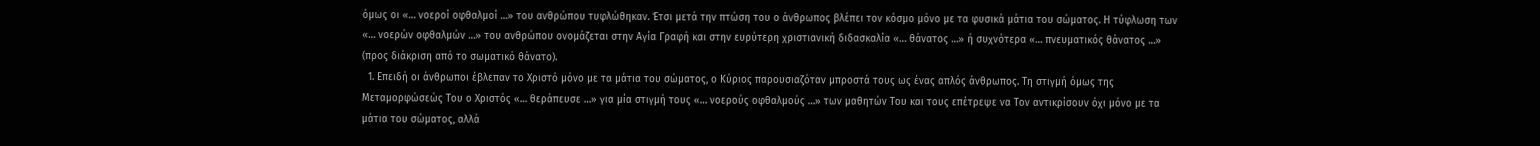όμως οι «… νοεροί οφθαλμοί …» του ανθρώπου τυφλώθηκαν. Έτσι μετά την πτώση του ο άνθρωπος βλέπει τον κόσμο μόνο με τα φυσικά μάτια του σώματος. Η τύφλωση των «… νοερών οφθαλμών …» του ανθρώπου ονομάζεται στην Αγία Γραφή και στην ευρύτερη χριστιανική διδασκαλία «… θάνατος …» ή συχνότερα «… πνευματικός θάνατος …» (προς διάκριση από το σωματικό θάνατο).
  1. Επειδή οι άνθρωποι έβλεπαν το Χριστό μόνο με τα μάτια του σώματος, ο Κύριος παρουσιαζόταν μπροστά τους ως ένας απλός άνθρωπος. Τη στιγμή όμως της Μεταμορφώσεώς Του ο Χριστός «… θεράπευσε …» για μία στιγμή τους «… νοερούς οφθαλμούς …» των μαθητών Του και τους επέτρεψε να Τον αντικρίσουν όχι μόνο με τα μάτια του σώματος, αλλά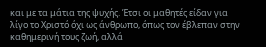και με τα μάτια της ψυχής. Έτσι οι μαθητές είδαν για λίγο το Χριστό όχι ως άνθρωπο, όπως τον έβλεπαν στην καθημερινή τους ζωή, αλλά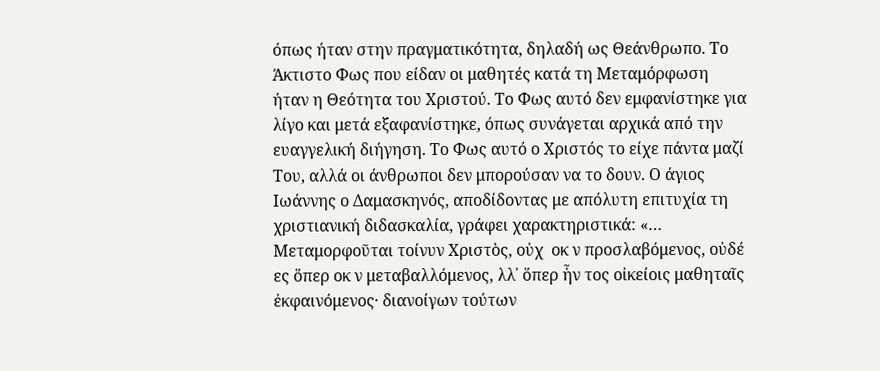όπως ήταν στην πραγματικότητα, δηλαδή ως Θεάνθρωπο. Το Άκτιστο Φως που είδαν οι μαθητές κατά τη Μεταμόρφωση ήταν η Θεότητα του Χριστού. Το Φως αυτό δεν εμφανίστηκε για λίγο και μετά εξαφανίστηκε, όπως συνάγεται αρχικά από την ευαγγελική διήγηση. Το Φως αυτό ο Χριστός το είχε πάντα μαζί Του, αλλά οι άνθρωποι δεν μπορούσαν να το δουν. Ο άγιος Ιωάννης ο Δαμασκηνός, αποδίδοντας με απόλυτη επιτυχία τη χριστιανική διδασκαλία, γράφει χαρακτηριστικά: «… Μεταμορφοῦται τοίνυν Χριστὸς, οὐχ  οκ ν προσλαβόμενος, οὐδέ ες ὅπερ οκ ν μεταβαλλόμενος, λλ᾽ ὅπερ ἦν τος οἰκείοις μαθηταῖς ἐκφαινόμενος· διανοίγων τούτων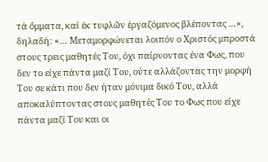τά ὄμματα, καί ἐκ τυφλῶν ἐργαζόμενος βλέποντας …», δηλαδή: «… Μεταμορφώνεται λοιπόν ο Χριστός μπροστά στους τρεις μαθητές Του, όχι παίρνοντας ένα Φως, που δεν το είχε πάντα μαζί Του, ούτε αλλάζοντας την μορφή Του σε κάτι που δεν ήταν μόνιμα δικό Του, αλλά αποκαλύπτοντας στους μαθητές Του το Φως που είχε πάντα μαζί Του και οι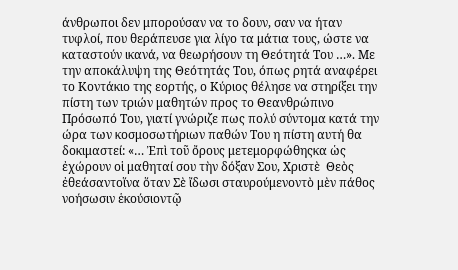άνθρωποι δεν μπορούσαν να το δουν, σαν να ήταν τυφλοί, που θεράπευσε για λίγο τα μάτια τους, ώστε να καταστούν ικανά, να θεωρήσουν τη Θεότητά Του …». Με την αποκάλυψη της Θεότητάς Του, όπως ρητά αναφέρει το Κοντάκιο της εορτής, ο Κύριος θέλησε να στηρίξει την πίστη των τριών μαθητών προς το Θεανθρώπινο Πρόσωπό Του, γιατί γνώριζε πως πολύ σύντομα κατά την ώρα των κοσμοσωτήριων παθών Του η πίστη αυτή θα δοκιμαστεί: «… Ἐπὶ τοῦ ὄρους μετεμορφώθηςκα ὡς ἐχώρουν οἱ μαθηταί σου τὴν δόξαν Σου, Χριστὲ  Θεὸς ἐθεάσαντοἵνα ὅταν Σὲ ἴδωσι σταυρούμενοντὸ μὲν πάθος νοήσωσιν ἑκούσιοντῷ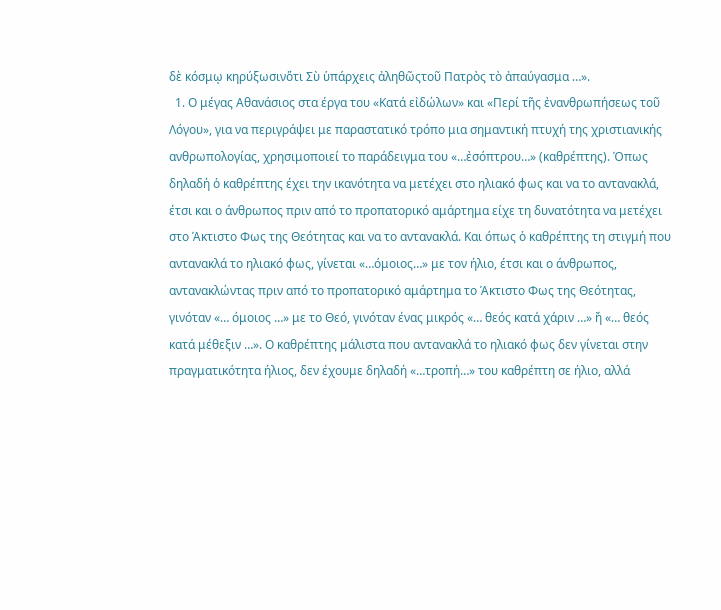δὲ κόσμῳ κηρύξωσινὅτι Σὺ ὑπάρχεις ἀληθῶςτοῦ Πατρὸς τὸ ἀπαύγασμα …».
  1. Ο μέγας Αθανάσιος στα έργα του «Κατά εἰδώλων» και «Περί τῆς ἐνανθρωπήσεως τοῦ Λόγου», για να περιγράψει με παραστατικό τρόπο μια σημαντική πτυχή της χριστιανικής ανθρωπολογίας, χρησιμοποιεί το παράδειγμα του «…ἐσόπτρου…» (καθρέπτης). Όπως δηλαδή ὁ καθρέπτης έχει την ικανότητα να μετέχει στο ηλιακό φως και να το αντανακλά, έτσι και ο άνθρωπος πριν από το προπατορικό αμάρτημα είχε τη δυνατότητα να μετέχει στο Άκτιστο Φως της Θεότητας και να το αντανακλά. Και όπως ὁ καθρέπτης τη στιγμή που αντανακλά το ηλιακό φως, γίνεται «…όμοιος…» με τον ήλιο, έτσι και ο άνθρωπος, αντανακλώντας πριν από το προπατορικό αμάρτημα το Άκτιστο Φως της Θεότητας, γινόταν «… όμοιος …» με το Θεό, γινόταν ένας μικρός «… θεός κατά χάριν …» ἤ «… θεός κατά μέθεξιν …». Ο καθρέπτης μάλιστα που αντανακλά το ηλιακό φως δεν γίνεται στην πραγματικότητα ήλιος, δεν έχουμε δηλαδή «…τροπή…» του καθρέπτη σε ήλιο, αλλά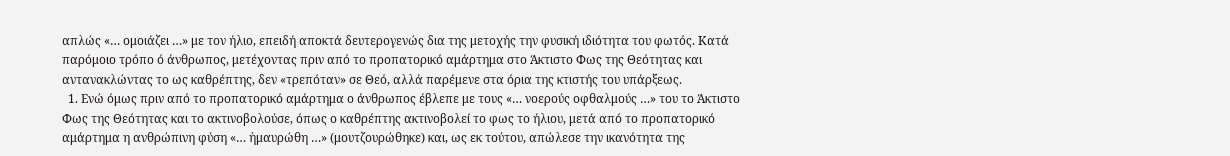απλώς «… ομοιάζει …» με τον ήλιο, επειδή αποκτά δευτερογενώς δια της μετοχής την φυσική ιδιότητα του φωτός. Κατά παρόμοιο τρόπο ό άνθρωπος, μετέχοντας πριν από το προπατορικό αμάρτημα στο Άκτιστο Φως της Θεότητας και αντανακλώντας το ως καθρέπτης, δεν «τρεπόταν» σε Θεό, αλλά παρέμενε στα όρια της κτιστής του υπάρξεως.
  1. Ενώ όμως πριν από το προπατορικό αμάρτημα ο άνθρωπος έβλεπε με τους «… νοερούς οφθαλμούς …» του το Άκτιστο Φως της Θεότητας και το ακτινοβολούσε, όπως ο καθρέπτης ακτινοβολεί το φως το ήλιου, μετά από το προπατορικό αμάρτημα η ανθρώπινη φύση «… ἠμαυρώθη …» (μουτζουρώθηκε) και, ως εκ τούτου, απώλεσε την ικανότητα της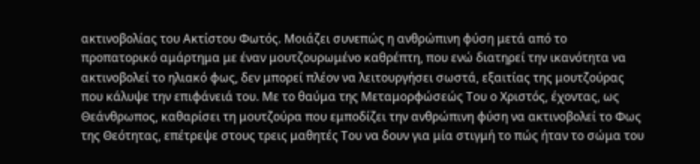ακτινοβολίας του Ακτίστου Φωτός. Μοιάζει συνεπώς η ανθρώπινη φύση μετά από το προπατορικό αμάρτημα με έναν μουτζουρωμένο καθρέπτη, που ενώ διατηρεί την ικανότητα να ακτινοβολεί το ηλιακό φως, δεν μπορεί πλέον να λειτουργήσει σωστά, εξαιτίας της μουτζούρας που κάλυψε την επιφάνειά του. Με το θαύμα της Μεταμορφώσεώς Του ο Χριστός, έχοντας, ως Θεάνθρωπος, καθαρίσει τη μουτζούρα που εμποδίζει την ανθρώπινη φύση να ακτινοβολεί το Φως της Θεότητας, επέτρεψε στους τρεις μαθητές Του να δουν για μία στιγμή το πώς ήταν το σώμα του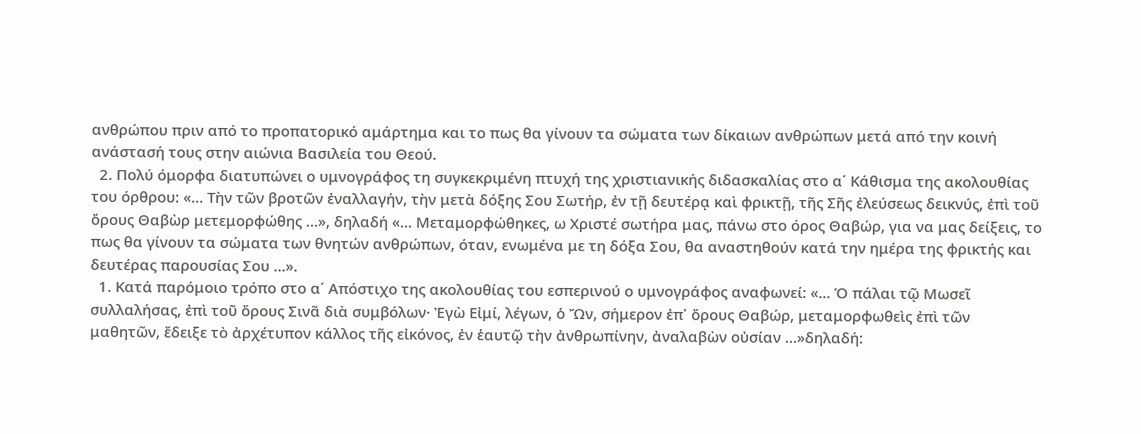ανθρώπου πριν από το προπατορικό αμάρτημα και το πως θα γίνουν τα σώματα των δίκαιων ανθρώπων μετά από την κοινή ανάστασή τους στην αιώνια Βασιλεία του Θεού.
  2. Πολύ όμορφα διατυπώνει ο υμνογράφος τη συγκεκριμένη πτυχή της χριστιανικής διδασκαλίας στο α΄ Κάθισμα της ακολουθίας του όρθρου: «… Τὴν τῶν βροτῶν ἐναλλαγήν, τὴν μετὰ δόξης Σου Σωτήρ, ἐν τῇ δευτέρᾳ καὶ φρικτῇ, τῆς Σῆς ἐλεύσεως δεικνύς, ἐπὶ τοῦ ὄρους Θαβὼρ μετεμορφώθης …», δηλαδή «… Μεταμορφώθηκες, ω Χριστέ σωτήρα μας, πάνω στο όρος Θαβώρ, για να μας δείξεις, το πως θα γίνουν τα σώματα των θνητών ανθρώπων, όταν, ενωμένα με τη δόξα Σου, θα αναστηθούν κατά την ημέρα της φρικτής και δευτέρας παρουσίας Σου …».
  1. Κατά παρόμοιο τρόπο στο α΄ Απόστιχο της ακολουθίας του εσπερινού ο υμνογράφος αναφωνεί: «… Ὁ πάλαι τῷ Μωσεῖ συλλαλήσας, ἐπὶ τοῦ ὄρους Σινᾶ διὰ συμβόλων· Ἐγὼ Εἰμί, λέγων, ὁ Ὤν, σήμερον ἐπ᾽ ὄρους Θαβώρ, μεταμορφωθεὶς ἐπὶ τῶν μαθητῶν, ἔδειξε τὸ ἀρχέτυπον κάλλος τῆς εἰκόνος, ἐν ἑαυτῷ τὴν ἀνθρωπίνην, ἀναλαβὼν οὐσίαν …»δηλαδή: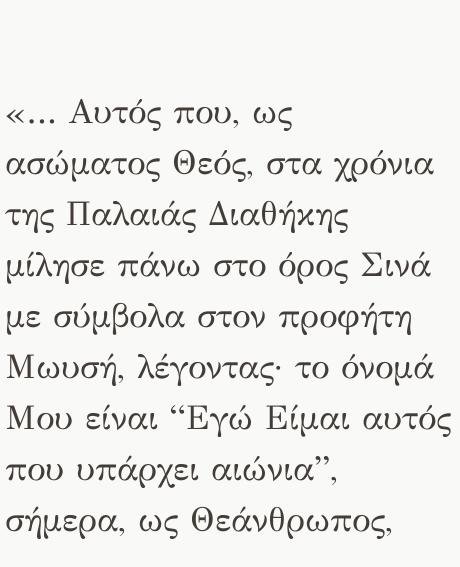«… Αυτός που, ως ασώματος Θεός, στα χρόνια της Παλαιάς Διαθήκης μίλησε πάνω στο όρος Σινά με σύμβολα στον προφήτη Μωυσή, λέγοντας· το όνομά Μου είναι “Εγώ Είμαι αυτός που υπάρχει αιώνια”, σήμερα, ως Θεάνθρωπος,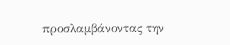προσλαμβάνοντας την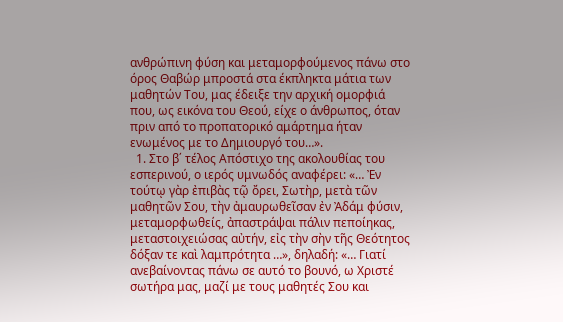ανθρώπινη φύση και μεταμορφούμενος πάνω στο όρος Θαβώρ μπροστά στα έκπληκτα μάτια των μαθητών Του, μας έδειξε την αρχική ομορφιά που, ως εικόνα του Θεού, είχε ο άνθρωπος, όταν πριν από το προπατορικό αμάρτημα ήταν ενωμένος με το Δημιουργό του…».
  1. Στο β΄ τέλος Απόστιχο της ακολουθίας του εσπερινού, ο ιερός υμνωδός αναφέρει: «… Ἐν τούτῳ γὰρ ἐπιβὰς τῷ ὄρει, Σωτὴρ, μετὰ τῶν μαθητῶν Σου, τὴν ἀμαυρωθεῖσαν ἐν Ἀδάμ φύσιν, μεταμορφωθείς, ἀπαστράψαι πάλιν πεποίηκας, μεταστοιχειώσας αὐτήν, εἰς τὴν σὴν τῆς Θεότητος δόξαν τε καὶ λαμπρότητα …», δηλαδή: «… Γιατί ανεβαίνοντας πάνω σε αυτό το βουνό, ω Χριστέ σωτήρα μας, μαζί με τους μαθητές Σου και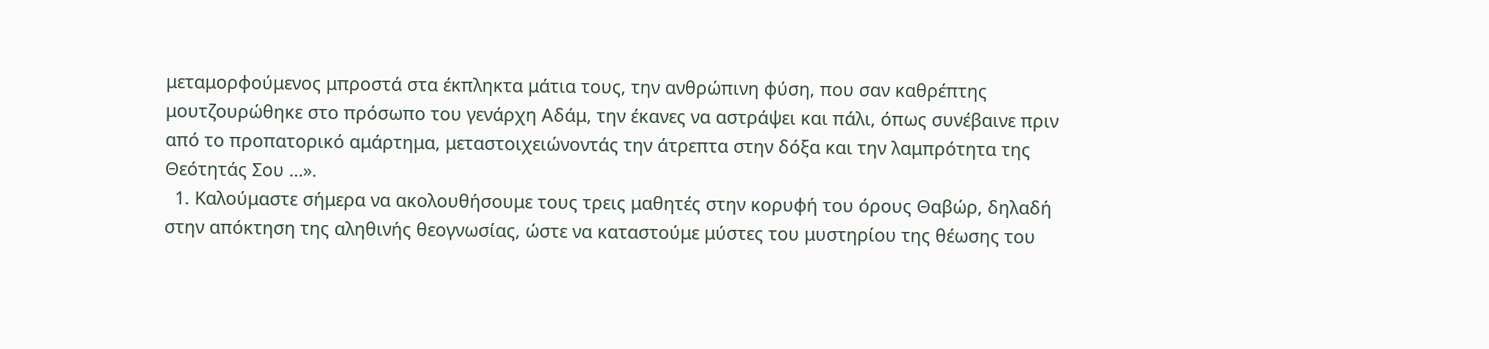μεταμορφούμενος μπροστά στα έκπληκτα μάτια τους, την ανθρώπινη φύση, που σαν καθρέπτης μουτζουρώθηκε στο πρόσωπο του γενάρχη Αδάμ, την έκανες να αστράψει και πάλι, όπως συνέβαινε πριν από το προπατορικό αμάρτημα, μεταστοιχειώνοντάς την άτρεπτα στην δόξα και την λαμπρότητα της Θεότητάς Σου …».
  1. Καλούμαστε σήμερα να ακολουθήσουμε τους τρεις μαθητές στην κορυφή του όρους Θαβώρ, δηλαδή στην απόκτηση της αληθινής θεογνωσίας, ώστε να καταστούμε μύστες του μυστηρίου της θέωσης του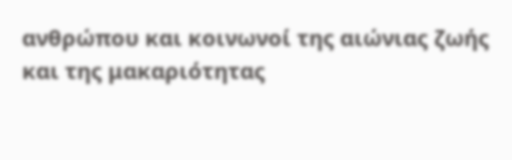ανθρώπου και κοινωνοί της αιώνιας ζωής και της μακαριότητας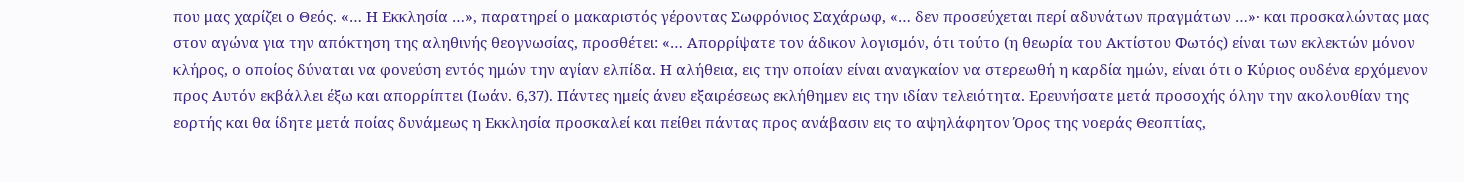που μας χαρίζει ο Θεός. «… Η Εκκλησία …», παρατηρεί ο μακαριστός γέροντας Σωφρόνιος Σαχάρωφ, «… δεν προσεύχεται περί αδυνάτων πραγμάτων …»· και προσκαλώντας μας στον αγώνα για την απόκτηση της αληθινής θεογνωσίας, προσθέτει: «… Απορρίψατε τον άδικον λογισμόν, ότι τούτο (η θεωρία του Ακτίστου Φωτός) είναι των εκλεκτών μόνον κλήρος, ο οποίος δύναται να φονεύση εντός ημών την αγίαν ελπίδα. Η αλήθεια, εις την οποίαν είναι αναγκαίον να στερεωθή η καρδία ημών, είναι ότι ο Κύριος ουδένα ερχόμενον προς Αυτόν εκβάλλει έξω και απορρίπτει (Ιωάν. 6,37). Πάντες ημείς άνευ εξαιρέσεως εκλήθημεν εις την ιδίαν τελειότητα. Ερευνήσατε μετά προσοχής όλην την ακολουθίαν της εορτής και θα ίδητε μετά ποίας δυνάμεως η Εκκλησία προσκαλεί και πείθει πάντας προς ανάβασιν εις το αψηλάφητον Όρος της νοεράς Θεοπτίας,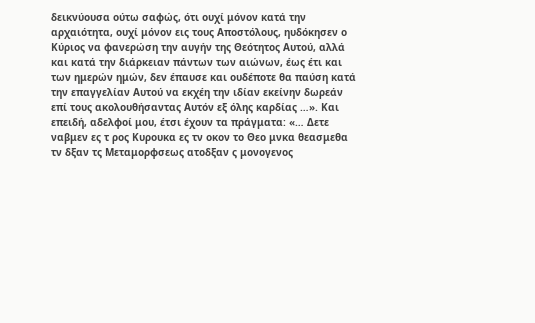δεικνύουσα ούτω σαφώς, ότι ουχί μόνον κατά την αρχαιότητα, ουχί μόνον εις τους Αποστόλους, ηυδόκησεν ο Κύριος να φανερώση την αυγήν της Θεότητος Αυτού, αλλά και κατά την διάρκειαν πάντων των αιώνων, έως έτι και των ημερών ημών, δεν έπαυσε και ουδέποτε θα παύση κατά την επαγγελίαν Αυτού να εκχέη την ιδίαν εκείνην δωρεάν επί τους ακολουθήσαντας Αυτόν εξ όλης καρδίας …». Και επειδή, αδελφοί μου, έτσι έχουν τα πράγματα: «… Δετε ναβμεν ες τ ρος Κυρουκα ες τν οκον το Θεο μνκα θεασμεθα τν δξαν τς Μεταμορφσεως ατοδξαν ς μονογενος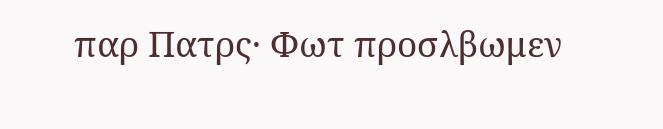παρ Πατρς· Φωτ προσλβωμεν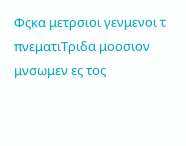Φςκα μετρσιοι γενμενοι τ πνεματιΤριδα μοοσιον μνσωμεν ες τος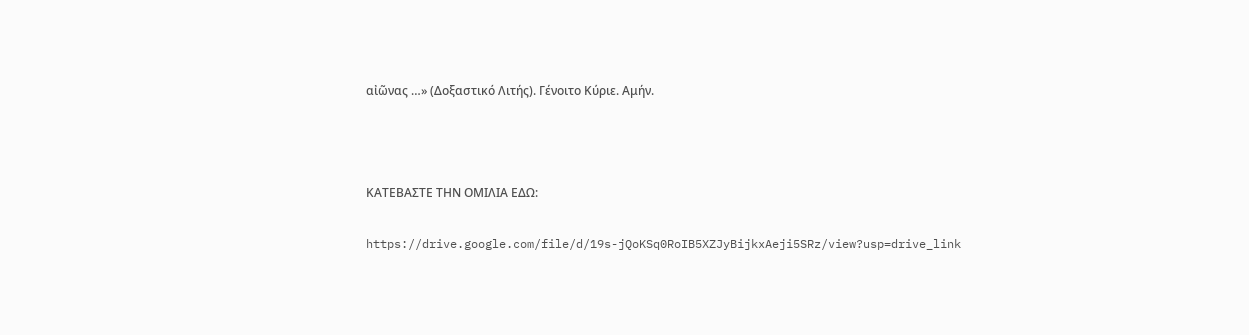αἰῶνας …» (Δοξαστικό Λιτής). Γένοιτο Κύριε. Αμήν.



ΚΑΤΕΒΑΣΤΕ ΤΗΝ ΟΜΙΛΙΑ ΕΔΩ:

https://drive.google.com/file/d/19s-jQoKSq0RoIB5XZJyBijkxAeji5SRz/view?usp=drive_link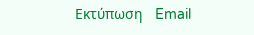Εκτύπωση   Email